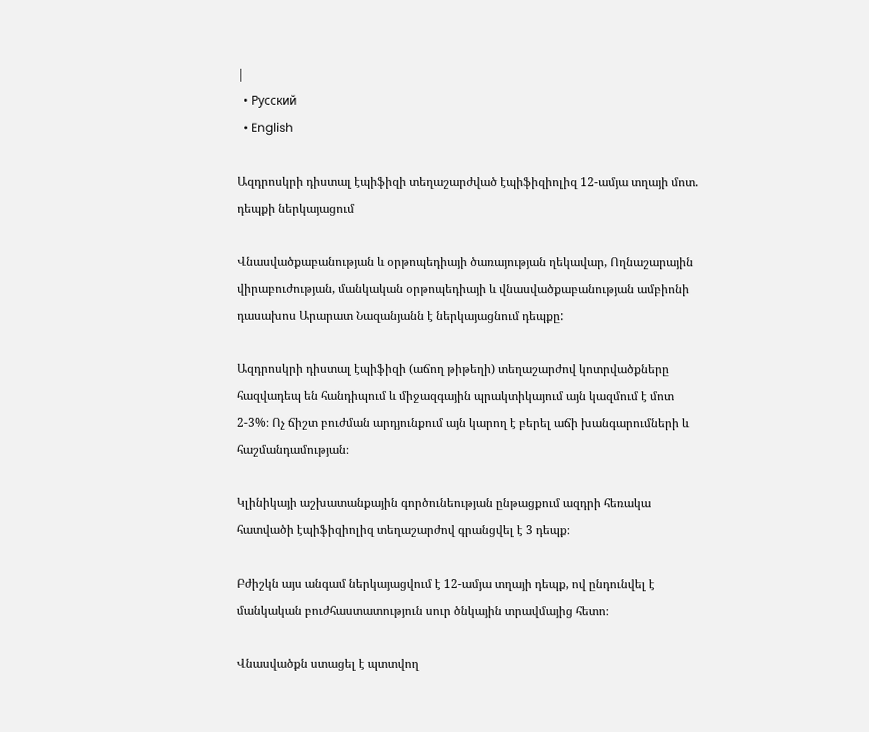|
  • Русский
  • English

Ազդրոսկրի դիստալ էպիֆիզի տեղաշարժված էպիֆիզիոլիզ 12-ամյա տղայի մոտ. դեպքի ներկայացում

Վնասվածքաբանության և օրթոպեդիայի ծառայության ղեկավար, Ողնաշարային վիրաբուժության, մանկական օրթոպեդիայի և վնասվածքաբանության ամբիոնի դասախոս Արարատ Նազանյանն է ներկայացնում դեպքը:

Ազդրոսկրի դիստալ էպիֆիզի (աճող թիթեղի) տեղաշարժով կոտրվածքները հազվադեպ են հանդիպում և միջազգային պրակտիկայում այն կազմում է մոտ 2-3%։ Ոչ ճիշտ բուժման արդյունքում այն կարող է բերել աճի խանգարումների և հաշմանդամության։

Կլինիկայի աշխատանքային գործունեության ընթացքում ազդրի հեռակա հատվածի էպիֆիզիոլիզ տեղաշարժով գրանցվել է 3 դեպք։

Բժիշկն այս անգամ ներկայացվում է 12-ամյա տղայի դեպք, ով ընդունվել է մանկական բուժհաստատություն սուր ծնկային տրավմայից հետո։

Վնասվածքն ստացել է պտտվող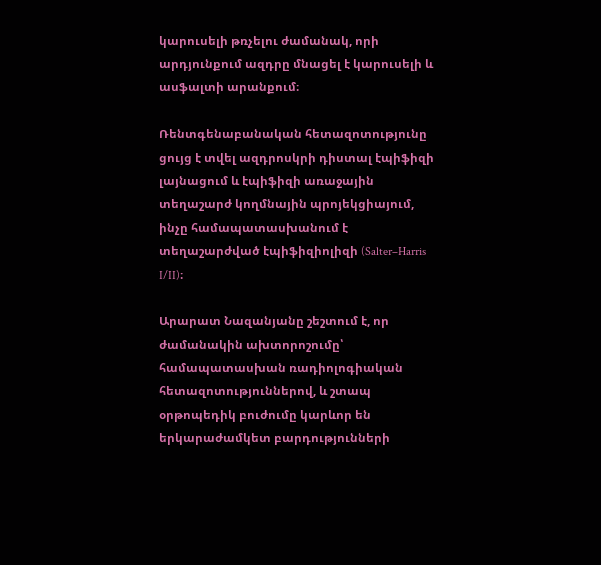կարուսելի թռչելու ժամանակ, որի արդյունքում ազդրը մնացել է կարուսելի և ասֆալտի արանքում։

Ռենտգենաբանական հետազոտությունը ցույց է տվել ազդրոսկրի դիստալ էպիֆիզի լայնացում և էպիֆիզի առաջային տեղաշարժ կողմնային պրոյեկցիայում, ինչը համապատասխանում է տեղաշարժված էպիֆիզիոլիզի (Salter–Harris I/II)։

Արարատ Նազանյանը շեշտում է, որ ժամանակին ախտորոշումը՝ համապատասխան ռադիոլոգիական հետազոտություններով, և շտապ օրթոպեդիկ բուժումը կարևոր են երկարաժամկետ բարդությունների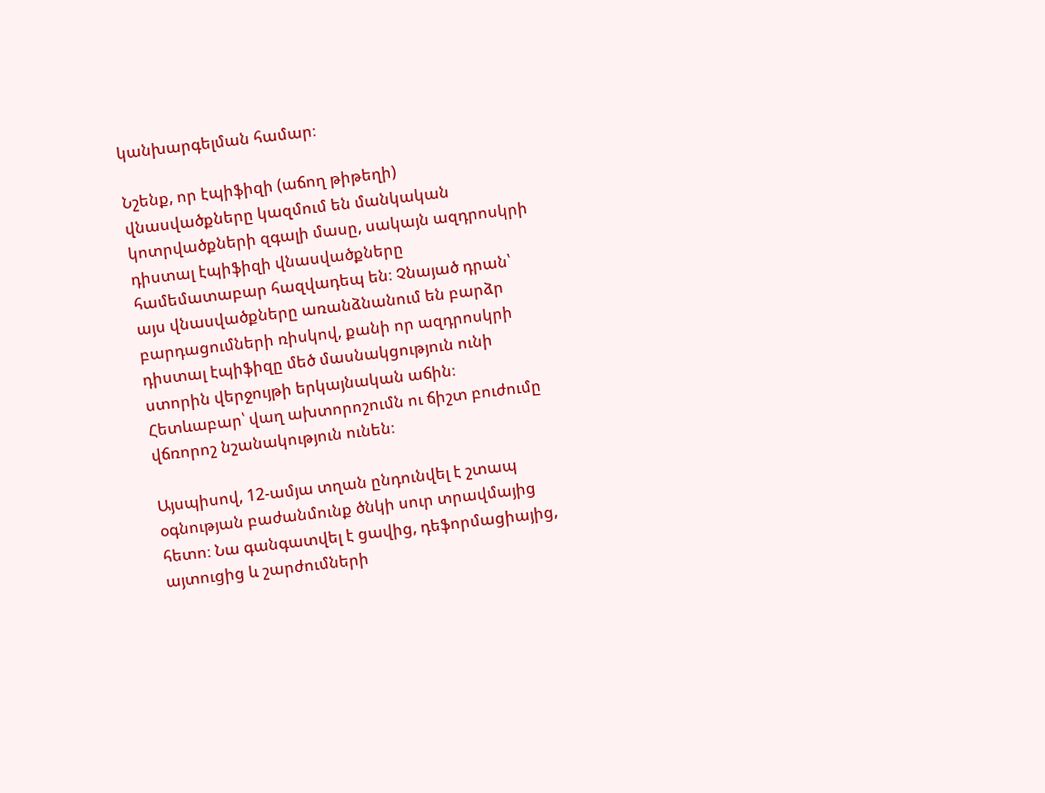կանխարգելման համար։

Նշենք, որ էպիֆիզի (աճող թիթեղի) վնասվածքները կազմում են մանկական կոտրվածքների զգալի մասը, սակայն ազդրոսկրի դիստալ էպիֆիզի վնասվածքները համեմատաբար հազվադեպ են։ Չնայած դրան՝ այս վնասվածքները առանձնանում են բարձր բարդացումների ռիսկով, քանի որ ազդրոսկրի դիստալ էպիֆիզը մեծ մասնակցություն ունի ստորին վերջույթի երկայնական աճին։ Հետևաբար՝ վաղ ախտորոշումն ու ճիշտ բուժումը վճռորոշ նշանակություն ունեն։

Այսպիսով, 12-ամյա տղան ընդունվել է շտապ օգնության բաժանմունք ծնկի սուր տրավմայից հետո։ Նա գանգատվել է ցավից, դեֆորմացիայից, այտուցից և շարժումների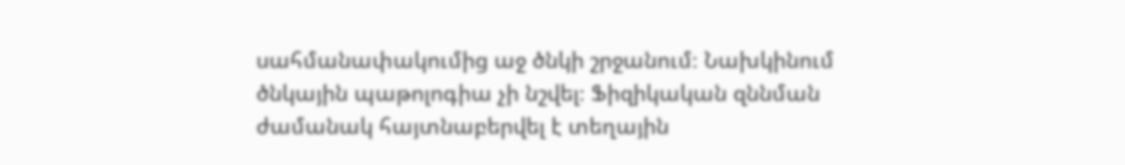սահմանափակումից աջ ծնկի շրջանում։ Նախկինում ծնկային պաթոլոգիա չի նշվել։ Ֆիզիկական զննման ժամանակ հայտնաբերվել է տեղային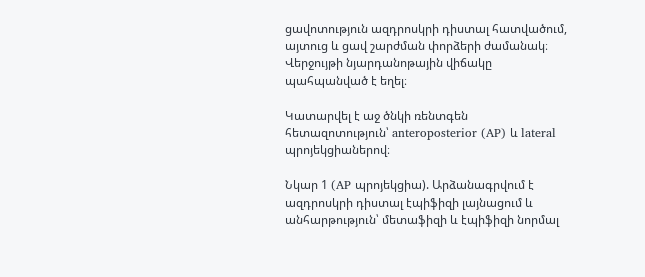ցավոտություն ազդրոսկրի դիստալ հատվածում, այտուց և ցավ շարժման փորձերի ժամանակ։ Վերջույթի նյարդանոթային վիճակը պահպանված է եղել։

Կատարվել է աջ ծնկի ռենտգեն հետազոտություն՝ anteroposterior (AP) և lateral պրոյեկցիաներով։

Նկար 1 (AP պրոյեկցիա). Արձանագրվում է ազդրոսկրի դիստալ էպիֆիզի լայնացում և անհարթություն՝ մետաֆիզի և էպիֆիզի նորմալ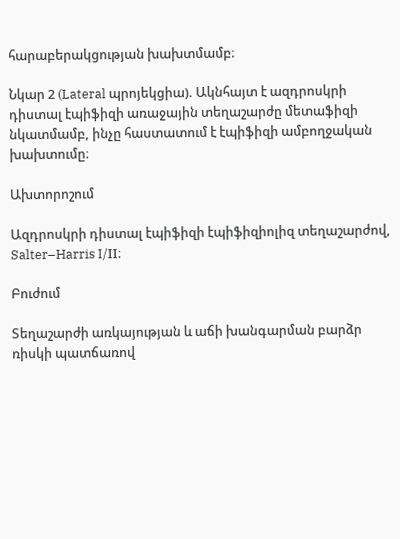հարաբերակցության խախտմամբ։

Նկար 2 (Lateral պրոյեկցիա). Ակնհայտ է ազդրոսկրի դիստալ էպիֆիզի առաջային տեղաշարժը մետաֆիզի նկատմամբ, ինչը հաստատում է էպիֆիզի ամբողջական խախտումը։

Ախտորոշում

Ազդրոսկրի դիստալ էպիֆիզի էպիֆիզիոլիզ տեղաշարժով, Salter–Harris I/II։

Բուժում

Տեղաշարժի առկայության և աճի խանգարման բարձր ռիսկի պատճառով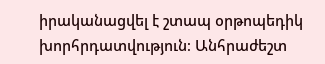իրականացվել է շտապ օրթոպեդիկ խորհրդատվություն։ Անհրաժեշտ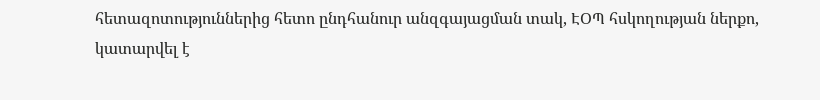հետազոտություններից հետո ընդհանուր անզգայացման տակ, ԷՕՊ հսկողության ներքո, կատարվել է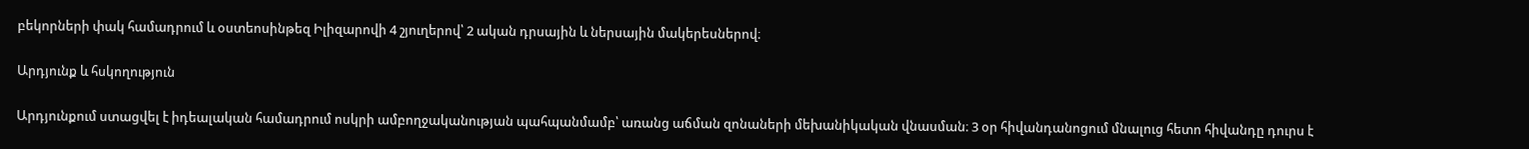բեկորների փակ համադրում և օստեոսինթեզ Իլիզարովի 4 շյուղերով՝ 2 ական դրսային և ներսային մակերեսներով։

Արդյունք և հսկողություն

Արդյունքում ստացվել է իդեալական համադրում ոսկրի ամբողջականության պահպանմամբ՝ առանց աճման զոնաների մեխանիկական վնասման։ 3 օր հիվանդանոցում մնալուց հետո հիվանդը դուրս է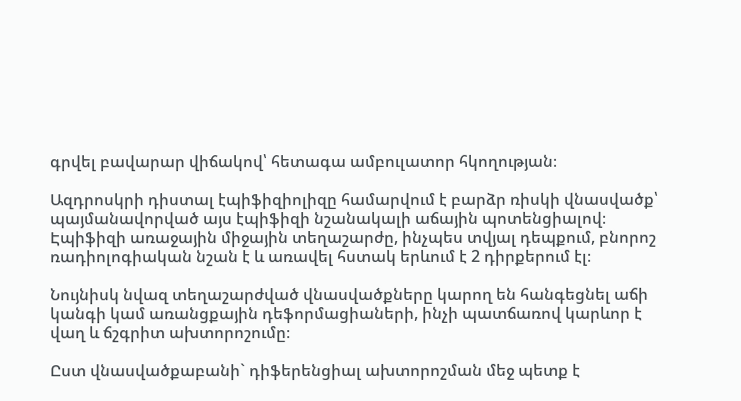գրվել բավարար վիճակով՝ հետագա ամբուլատոր հկողության։

Ազդրոսկրի դիստալ էպիֆիզիոլիզը համարվում է բարձր ռիսկի վնասվածք՝ պայմանավորված այս էպիֆիզի նշանակալի աճային պոտենցիալով։ Էպիֆիզի առաջային միջային տեղաշարժը, ինչպես տվյալ դեպքում, բնորոշ ռադիոլոգիական նշան է և առավել հստակ երևում է 2 դիրքերում էլ։

Նույնիսկ նվազ տեղաշարժված վնասվածքները կարող են հանգեցնել աճի կանգի կամ առանցքային դեֆորմացիաների, ինչի պատճառով կարևոր է վաղ և ճշգրիտ ախտորոշումը։

Ըստ վնասվածքաբանի` դիֆերենցիալ ախտորոշման մեջ պետք է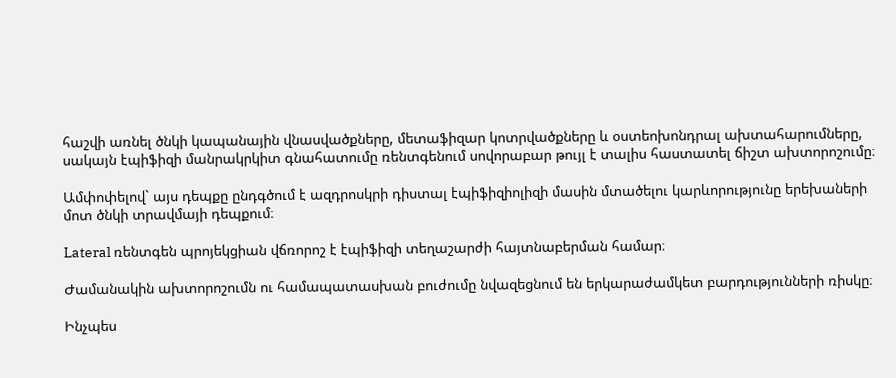հաշվի առնել ծնկի կապանային վնասվածքները, մետաֆիզար կոտրվածքները և օստեոխոնդրալ ախտահարումները, սակայն էպիֆիզի մանրակրկիտ գնահատումը ռենտգենում սովորաբար թույլ է տալիս հաստատել ճիշտ ախտորոշումը։

Ամփոփելով` այս դեպքը ընդգծում է ազդրոսկրի դիստալ էպիֆիզիոլիզի մասին մտածելու կարևորությունը երեխաների մոտ ծնկի տրավմայի դեպքում։

Lateral ռենտգեն պրոյեկցիան վճռորոշ է էպիֆիզի տեղաշարժի հայտնաբերման համար։

Ժամանակին ախտորոշումն ու համապատասխան բուժումը նվազեցնում են երկարաժամկետ բարդությունների ռիսկը։

Ինչպես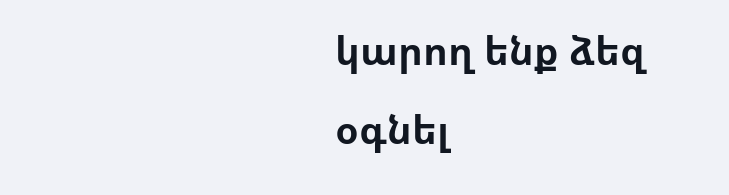կարող ենք ձեզ օգնել